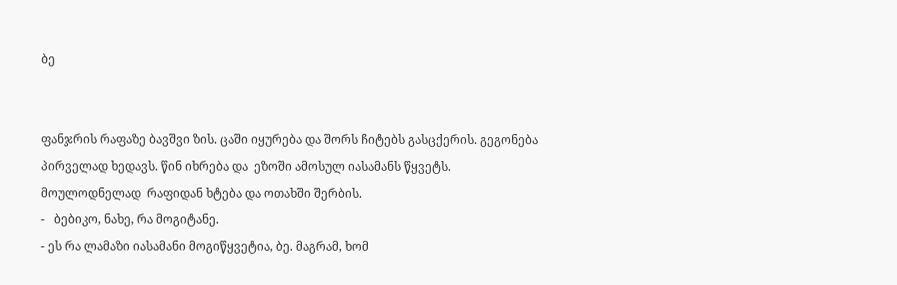ბე


ფანჯრის რაფაზე ბავშვი ზის. ცაში იყურება და შორს ჩიტებს გასცქერის. გეგონება პირველად ხედავს. წინ იხრება და  ეზოში ამოსულ იასამანს წყვეტს.
მოულოდნელად  რაფიდან ხტება და ოთახში შერბის.
-   ბებიკო, ნახე, რა მოგიტანე.
- ეს რა ლამაზი იასამანი მოგიწყვეტია, ბე. მაგრამ, ხომ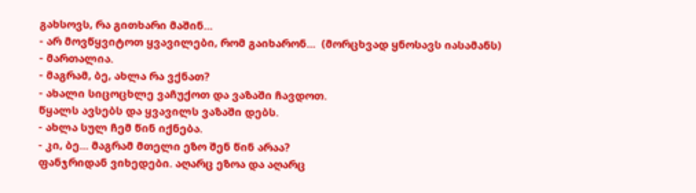გახსოვს, რა გითხარი მაშინ...
- არ მოვწყვიტოთ ყვავილები, რომ გაიხარონ...  (მორცხვად ყნოსავს იასამანს)
- მართალია.
- მაგრამ, ბე, ახლა რა ვქნათ?
- ახალი სიცოცხლე ვაჩუქოთ და ვაზაში ჩავდოთ.
წყალს ავსებს და ყვავილს ვაზაში დებს.
- ახლა სულ ჩემ წინ იქნება.
- კი, ბე... მაგრამ მთელი ეზო შენ წინ არაა?
ფანჯრიდან ვიხედები. აღარც ეზოა და აღარც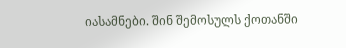იასამნები. შინ შემოსულს ქოთანში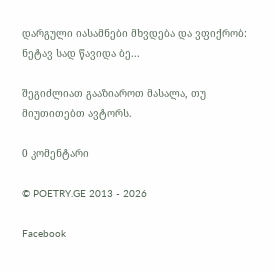დარგული იასამნები მხვდება და ვფიქრობ: ნეტავ სად წავიდა ბე...

შეგიძლიათ გააზიაროთ მასალა, თუ მიუთითებთ ავტორს.

0 კომენტარი

© POETRY.GE 2013 - 2026

Facebook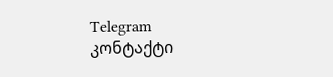Telegram კონტაქტი